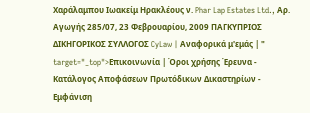Χαράλαμπου Ιωακείμ Ηρακλέους ν. Phar Lap Estates Ltd., Αρ. Αγωγής 285/07, 23 Φεβρουαρίου, 2009 ΠΑΓΚΥΠΡΙΟΣ ΔΙΚΗΓΟΡΙΚΟΣ ΣΥΛΛΟΓΟΣ CyLaw | Αναφορικά μ'εμάς | " target="_top">Επικοινωνία | Όροι χρήσης Έρευνα - Κατάλογος Αποφάσεων Πρωτόδικων Δικαστηρίων - Εμφάνιση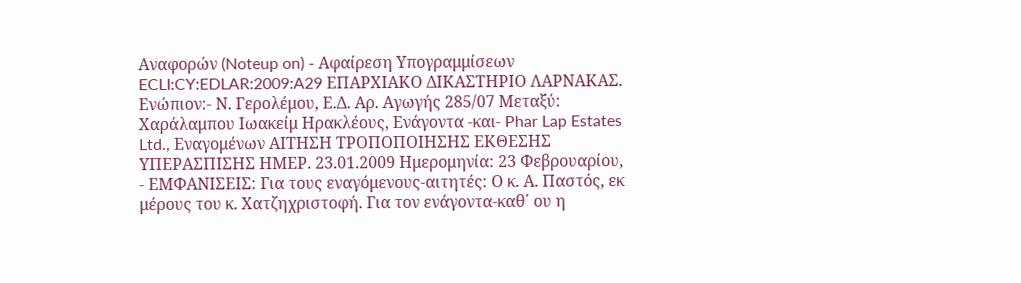Αναφορών (Noteup on) - Αφαίρεση Υπογραμμίσεων ECLI:CY:EDLAR:2009:A29 ΕΠΑΡΧΙΑΚΟ ΔΙΚΑΣΤΗΡΙΟ ΛΑΡΝΑΚΑΣ. Ενώπιον:- Ν. Γερολέμου, Ε.Δ. Αρ. Αγωγής 285/07 Μεταξύ: Χαράλαμπου Ιωακείμ Ηρακλέους, Ενάγοντα -και- Phar Lap Estates Ltd., Εναγομένων ΑΙΤΗΣΗ ΤΡΟΠΟΠΟΙΗΣΗΣ ΕΚΘΕΣΗΣ ΥΠΕΡΑΣΠΙΣΗΣ ΗΜΕΡ. 23.01.2009 Ημερομηνία: 23 Φεβρουαρίου,
- ΕΜΦΑΝΙΣΕΙΣ: Για τους εναγόμενους-αιτητές: Ο κ. Α. Παστός, εκ μέρους του κ. Χατζηχριστοφή. Για τον ενάγοντα-καθ΄ ου η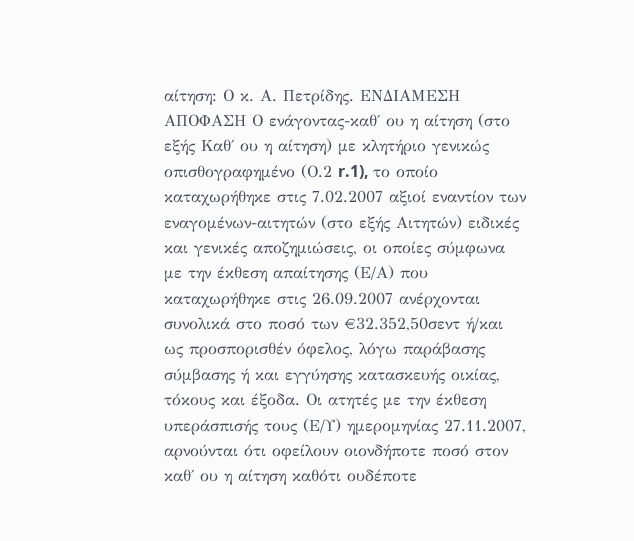αίτηση: Ο κ. Α. Πετρίδης. ΕΝΔΙΑΜΕΣΗ ΑΠΟΦΑΣΗ Ο ενάγοντας-καθ΄ ου η αίτηση (στο εξής Καθ΄ ου η αίτηση) με κλητήριο γενικώς οπισθογραφημένο (Ο.2 r.1), το οποίο καταχωρήθηκε στις 7.02.2007 αξιοί εναντίον των εναγομένων-αιτητών (στο εξής Αιτητών) ειδικές και γενικές αποζημιώσεις, οι οποίες σύμφωνα με την έκθεση απαίτησης (Ε/Α) που καταχωρήθηκε στις 26.09.2007 ανέρχονται συνολικά στο ποσό των €32.352,50σεντ ή/και ως προσπορισθέν όφελος, λόγω παράβασης σύμβασης ή και εγγύησης κατασκευής οικίας, τόκους και έξοδα. Οι ατητές με την έκθεση υπεράσπισής τους (Ε/Υ) ημερομηνίας 27.11.2007, αρνούνται ότι οφείλουν οιονδήποτε ποσό στον καθ΄ ου η αίτηση καθότι ουδέποτε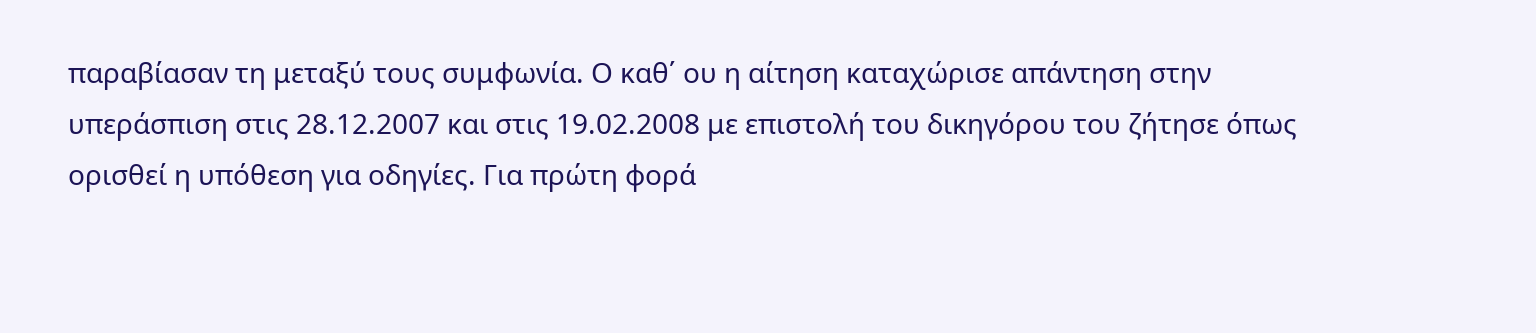παραβίασαν τη μεταξύ τους συμφωνία. Ο καθ΄ ου η αίτηση καταχώρισε απάντηση στην υπεράσπιση στις 28.12.2007 και στις 19.02.2008 με επιστολή του δικηγόρου του ζήτησε όπως ορισθεί η υπόθεση για οδηγίες. Για πρώτη φορά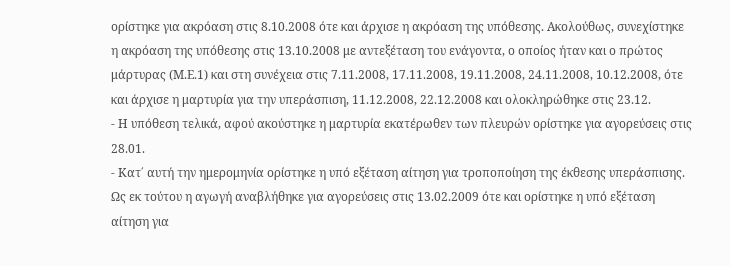ορίστηκε για ακρόαση στις 8.10.2008 ότε και άρχισε η ακρόαση της υπόθεσης. Ακολούθως, συνεχίστηκε η ακρόαση της υπόθεσης στις 13.10.2008 με αντεξέταση του ενάγοντα, ο οποίος ήταν και ο πρώτος μάρτυρας (Μ.Ε.1) και στη συνέχεια στις 7.11.2008, 17.11.2008, 19.11.2008, 24.11.2008, 10.12.2008, ότε και άρχισε η μαρτυρία για την υπεράσπιση, 11.12.2008, 22.12.2008 και ολοκληρώθηκε στις 23.12.
- Η υπόθεση τελικά, αφού ακούστηκε η μαρτυρία εκατέρωθεν των πλευρών ορίστηκε για αγορεύσεις στις 28.01.
- Κατ΄ αυτή την ημερομηνία ορίστηκε η υπό εξέταση αίτηση για τροποποίηση της έκθεσης υπεράσπισης. Ως εκ τούτου η αγωγή αναβλήθηκε για αγορεύσεις στις 13.02.2009 ότε και ορίστηκε η υπό εξέταση αίτηση για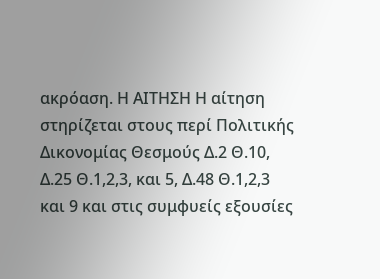ακρόαση. Η ΑΙΤΗΣΗ Η αίτηση στηρίζεται στους περί Πολιτικής Δικονομίας Θεσμούς Δ.2 Θ.10, Δ.25 Θ.1,2,3, και 5, Δ.48 Θ.1,2,3 και 9 και στις συμφυείς εξουσίες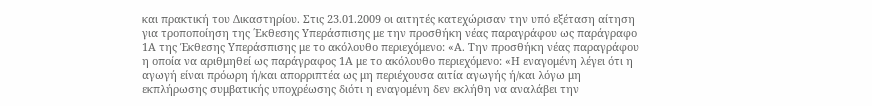και πρακτική του Δικαστηρίου. Στις 23.01.2009 οι αιτητές κατεχώρισαν την υπό εξέταση αίτηση για τροποποίηση της ΄Εκθεσης Υπεράσπισης με την προσθήκη νέας παραγράφου ως παράγραφο 1Α της Έκθεσης Υπεράσπισης με το ακόλουθο περιεχόμενο: «Α. Την προσθήκη νέας παραγράφου η οποία να αριθμηθεί ως παράγραφος 1Α με το ακόλουθο περιεχόμενο: «Η εναγομένη λέγει ότι η αγωγή είναι πρόωρη ή/και απορριπτέα ως μη περιέχουσα αιτία αγωγής ή/και λόγω μη εκπλήρωσης συμβατικής υποχρέωσης διότι η εναγομένη δεν εκλήθη να αναλάβει την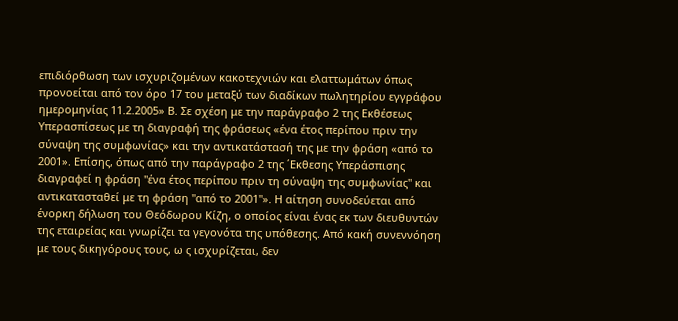επιδιόρθωση των ισχυριζομένων κακοτεχνιών και ελαττωμάτων όπως προνοείται από τον όρο 17 του μεταξύ των διαδίκων πωλητηρίου εγγράφου ημερομηνίας 11.2.2005» Β. Σε σχέση με την παράγραφο 2 της Εκθέσεως Υπερασπίσεως με τη διαγραφή της φράσεως «ένα έτος περίπου πριν την σύναψη της συμφωνίας» και την αντικατάστασή της με την φράση «από το 2001». Επίσης, όπως από την παράγραφο 2 της ΄Εκθεσης Υπεράσπισης διαγραφεί η φράση "ένα έτος περίπου πριν τη σύναψη της συμφωνίας" και αντικατασταθεί με τη φράση "από το 2001"». Η αίτηση συνοδεύεται από ένορκη δήλωση του Θεόδωρου Κίζη, ο οποίος είναι ένας εκ των διευθυντών της εταιρείας και γνωρίζει τα γεγονότα της υπόθεσης. Από κακή συνεννόηση με τους δικηγόρους τους, ω ς ισχυρίζεται, δεν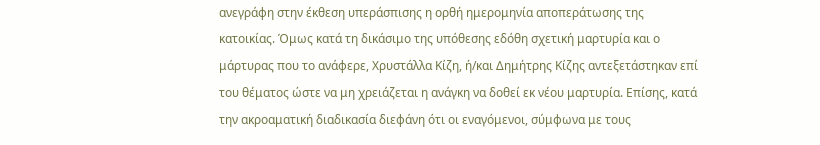ανεγράφη στην έκθεση υπεράσπισης η ορθή ημερομηνία αποπεράτωσης της κατοικίας. Όμως κατά τη δικάσιμο της υπόθεσης εδόθη σχετική μαρτυρία και ο μάρτυρας που το ανάφερε, Χρυστάλλα Κίζη, ή/και Δημήτρης Κίζης αντεξετάστηκαν επί του θέματος ώστε να μη χρειάζεται η ανάγκη να δοθεί εκ νέου μαρτυρία. Επίσης, κατά την ακροαματική διαδικασία διεφάνη ότι οι εναγόμενοι, σύμφωνα με τους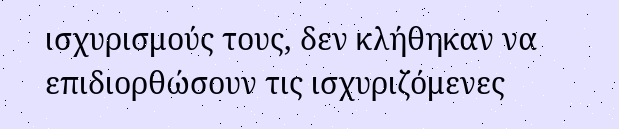ισχυρισμούς τους, δεν κλήθηκαν να επιδιορθώσουν τις ισχυριζόμενες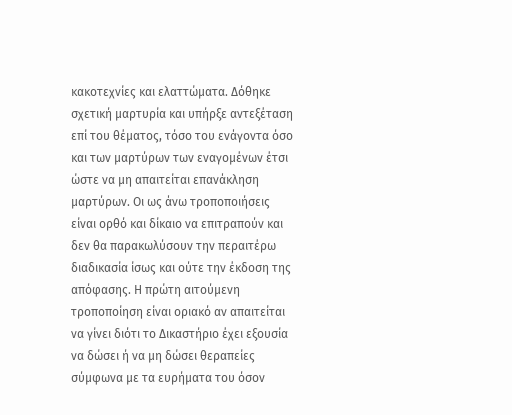κακοτεχνίες και ελαττώματα. Δόθηκε σχετική μαρτυρία και υπήρξε αντεξέταση επί του θέματος, τόσο του ενάγοντα όσο και των μαρτύρων των εναγομένων έτσι ώστε να μη απαιτείται επανάκληση μαρτύρων. Οι ως άνω τροποποιήσεις είναι ορθό και δίκαιο να επιτραπούν και δεν θα παρακωλύσουν την περαιτέρω διαδικασία ίσως και ούτε την έκδοση της απόφασης. Η πρώτη αιτούμενη τροποποίηση είναι οριακό αν απαιτείται να γίνει διότι το Δικαστήριο έχει εξουσία να δώσει ή να μη δώσει θεραπείες σύμφωνα με τα ευρήματα του όσον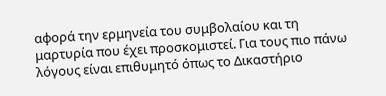αφορά την ερμηνεία του συμβολαίου και τη μαρτυρία που έχει προσκομιστεί. Για τους πιο πάνω λόγους είναι επιθυμητό όπως το Δικαστήριο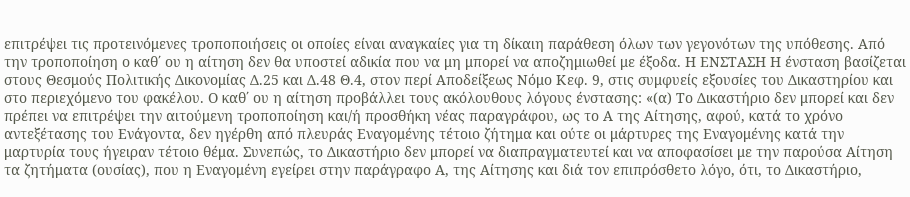επιτρέψει τις προτεινόμενες τροποποιήσεις οι οποίες είναι αναγκαίες για τη δίκαιη παράθεση όλων των γεγονότων της υπόθεσης. Από την τροποποίηση ο καθ΄ ου η αίτηση δεν θα υποστεί αδικία που να μη μπορεί να αποζημιωθεί με έξοδα. Η ΕΝΣΤΑΣΗ Η ένσταση βασίζεται στους Θεσμούς Πολιτικής Δικονομίας Δ.25 και Δ.48 Θ.4, στον περί Αποδείξεως Νόμο Κεφ. 9, στις συμφυείς εξουσίες του Δικαστηρίου και στο περιεχόμενο του φακέλου. Ο καθ΄ ου η αίτηση προβάλλει τους ακόλουθους λόγους ένστασης: «(α) Το Δικαστήριο δεν μπορεί και δεν πρέπει να επιτρέψει την αιτούμενη τροποποίηση και/ή προσθήκη νέας παραγράφου, ως το Α της Αίτησης, αφού, κατά το χρόνο αντεξέτασης του Ενάγοντα, δεν ηγέρθη από πλευράς Εναγομένης τέτοιο ζήτημα και ούτε οι μάρτυρες της Εναγομένης κατά την μαρτυρία τους ήγειραν τέτοιο θέμα. Συνεπώς, το Δικαστήριο δεν μπορεί να διαπραγματευτεί και να αποφασίσει με την παρούσα Αίτηση τα ζητήματα (ουσίας), που η Εναγομένη εγείρει στην παράγραφο Α, της Αίτησης και διά τον επιπρόσθετο λόγο, ότι, το Δικαστήριο,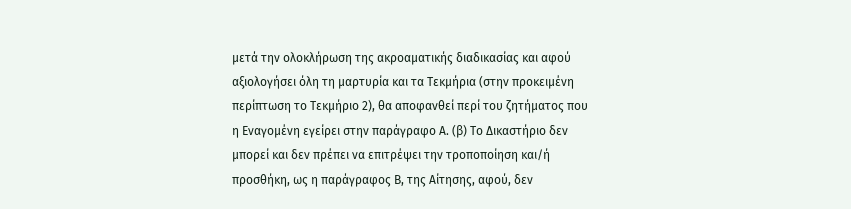μετά την ολοκλήρωση της ακροαματικής διαδικασίας και αφού αξιολογήσει όλη τη μαρτυρία και τα Τεκμήρια (στην προκειμένη περίπτωση το Τεκμήριο 2), θα αποφανθεί περί του ζητήματος που η Εναγομένη εγείρει στην παράγραφο Α. (β) Το Δικαστήριο δεν μπορεί και δεν πρέπει να επιτρέψει την τροποποίηση και/ή προσθήκη, ως η παράγραφος Β, της Αίτησης, αφού, δεν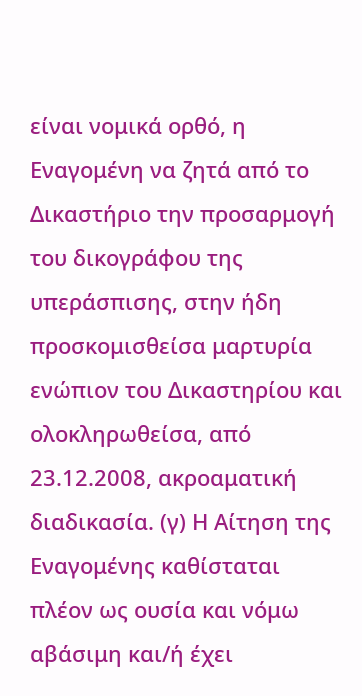είναι νομικά ορθό, η Εναγομένη να ζητά από το Δικαστήριο την προσαρμογή του δικογράφου της υπεράσπισης, στην ήδη προσκομισθείσα μαρτυρία ενώπιον του Δικαστηρίου και ολοκληρωθείσα, από 23.12.2008, ακροαματική διαδικασία. (γ) Η Αίτηση της Εναγομένης καθίσταται πλέον ως ουσία και νόμω αβάσιμη και/ή έχει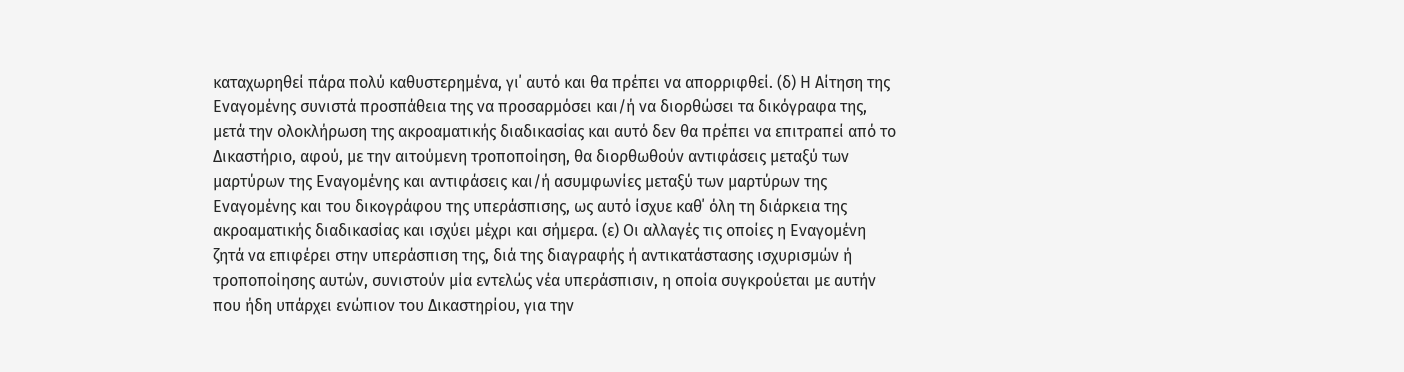καταχωρηθεί πάρα πολύ καθυστερημένα, γι΄ αυτό και θα πρέπει να απορριφθεί. (δ) Η Αίτηση της Εναγομένης συνιστά προσπάθεια της να προσαρμόσει και/ή να διορθώσει τα δικόγραφα της, μετά την ολοκλήρωση της ακροαματικής διαδικασίας και αυτό δεν θα πρέπει να επιτραπεί από το Δικαστήριο, αφού, με την αιτούμενη τροποποίηση, θα διορθωθούν αντιφάσεις μεταξύ των μαρτύρων της Εναγομένης και αντιφάσεις και/ή ασυμφωνίες μεταξύ των μαρτύρων της Εναγομένης και του δικογράφου της υπεράσπισης, ως αυτό ίσχυε καθ΄ όλη τη διάρκεια της ακροαματικής διαδικασίας και ισχύει μέχρι και σήμερα. (ε) Οι αλλαγές τις οποίες η Εναγομένη ζητά να επιφέρει στην υπεράσπιση της, διά της διαγραφής ή αντικατάστασης ισχυρισμών ή τροποποίησης αυτών, συνιστούν μία εντελώς νέα υπεράσπισιν, η οποία συγκρούεται με αυτήν που ήδη υπάρχει ενώπιον του Δικαστηρίου, για την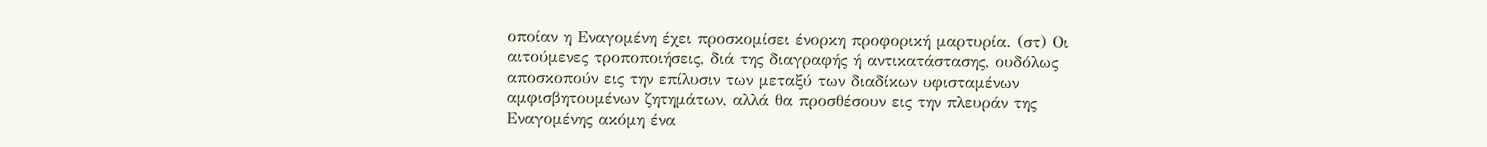οποίαν η Εναγομένη έχει προσκομίσει ένορκη προφορική μαρτυρία. (στ) Οι αιτούμενες τροποποιήσεις, διά της διαγραφής ή αντικατάστασης, ουδόλως αποσκοπούν εις την επίλυσιν των μεταξύ των διαδίκων υφισταμένων αμφισβητουμένων ζητημάτων, αλλά θα προσθέσουν εις την πλευράν της Εναγομένης ακόμη ένα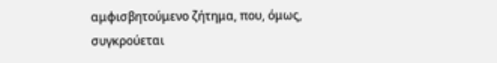αμφισβητούμενο ζήτημα, που, όμως, συγκρούεται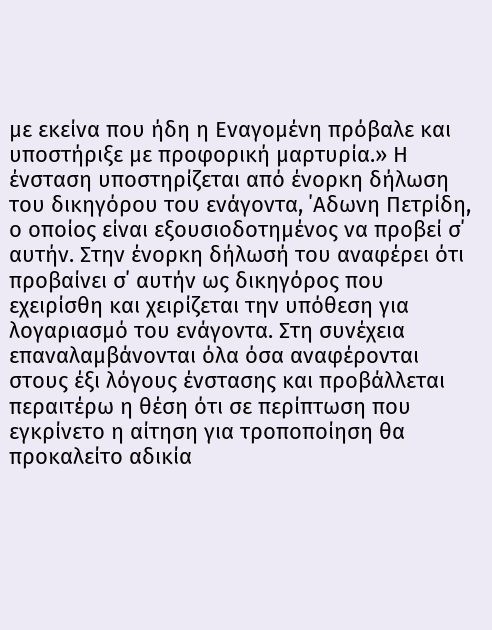με εκείνα που ήδη η Εναγομένη πρόβαλε και υποστήριξε με προφορική μαρτυρία.» Η ένσταση υποστηρίζεται από ένορκη δήλωση του δικηγόρου του ενάγοντα, ΄Αδωνη Πετρίδη, ο οποίος είναι εξουσιοδοτημένος να προβεί σ΄ αυτήν. Στην ένορκη δήλωσή του αναφέρει ότι προβαίνει σ΄ αυτήν ως δικηγόρος που εχειρίσθη και χειρίζεται την υπόθεση για λογαριασμό του ενάγοντα. Στη συνέχεια επαναλαμβάνονται όλα όσα αναφέρονται στους έξι λόγους ένστασης και προβάλλεται περαιτέρω η θέση ότι σε περίπτωση που εγκρίνετο η αίτηση για τροποποίηση θα προκαλείτο αδικία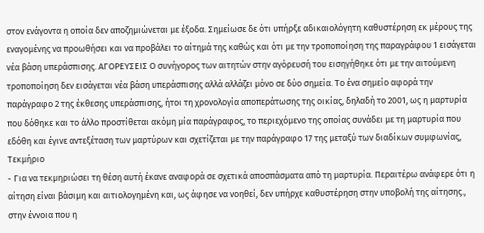στον ενάγοντα η οποία δεν αποζημιώνεται με έξοδα. Σημείωσε δε ότι υπήρξε αδικαιολόγητη καθυστέρηση εκ μέρους της εναγομένης να προωθήσει και να προβάλει το αίτημά της καθώς και ότι με την τροποποίηση της παραγράφου 1 εισάγεται νέα βάση υπεράσπισης. ΑΓΟΡΕΥΣΕΙΣ Ο συνήγορος των αιτητών στην αγόρευσή του εισηγήθηκε ότι με την αιτούμενη τροποποίηση δεν εισάγεται νέα βάση υπεράσπισης αλλά αλλάζει μόνο σε δύο σημεία. Το ένα σημείο αφορά την παράγραφο 2 της έκθεσης υπεράσπισης, ήτοι τη χρονολογία αποπεράτωσης της οικίας, δηλαδή το 2001, ως η μαρτυρία που δόθηκε και το άλλο προστίθεται ακόμη μία παράγραφος, το περιεχόμενο της οποίας συνάδει με τη μαρτυρία που εδόθη και έγινε αντεξέταση των μαρτύρων και σχετίζεται με την παράγραφο 17 της μεταξύ των διαδίκων συμφωνίας, Τεκμήριο
- Για να τεκμηριώσει τη θέση αυτή έκανε αναφορά σε σχετικά αποσπάσματα από τη μαρτυρία. Περαιτέρω ανάφερε ότι η αίτηση είναι βάσιμη και αιτιολογημένη και, ως άφησε να νοηθεί, δεν υπήρχε καθυστέρηση στην υποβολή της αίτησης., στην έννοια που η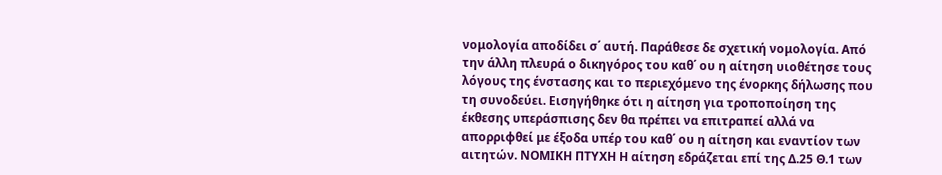νομολογία αποδίδει σ΄ αυτή. Παράθεσε δε σχετική νομολογία. Από την άλλη πλευρά ο δικηγόρος του καθ΄ ου η αίτηση υιοθέτησε τους λόγους της ένστασης και το περιεχόμενο της ένορκης δήλωσης που τη συνοδεύει. Εισηγήθηκε ότι η αίτηση για τροποποίηση της έκθεσης υπεράσπισης δεν θα πρέπει να επιτραπεί αλλά να απορριφθεί με έξοδα υπέρ του καθ΄ ου η αίτηση και εναντίον των αιτητών. ΝΟΜΙΚΗ ΠΤΥΧΗ Η αίτηση εδράζεται επί της Δ.25 Θ.1 των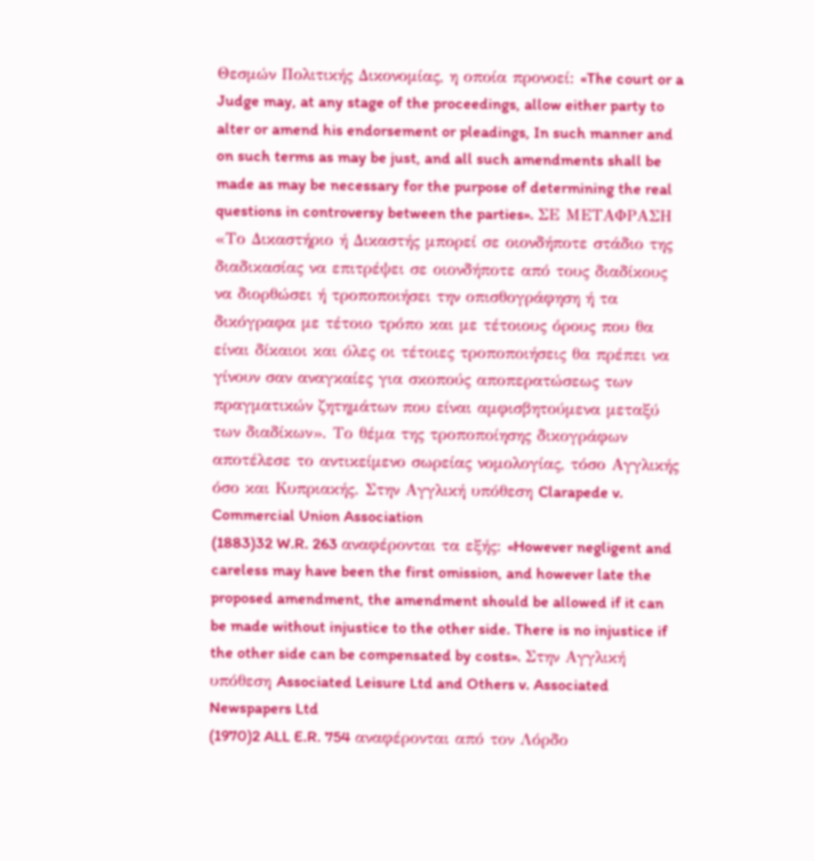Θεσμών Πολιτικής Δικονομίας, η οποία προνοεί: «The court or a Judge may, at any stage of the proceedings, allow either party to alter or amend his endorsement or pleadings, In such manner and on such terms as may be just, and all such amendments shall be made as may be necessary for the purpose of determining the real questions in controversy between the parties». ΣΕ ΜΕΤΑΦΡΑΣΗ «Το Δικαστήριο ή Δικαστής μπορεί σε οιονδήποτε στάδιο της διαδικασίας να επιτρέψει σε οιονδήποτε από τους διαδίκους να διορθώσει ή τροποποιήσει την οπισθογράφηση ή τα δικόγραφα με τέτοιο τρόπο και με τέτοιους όρους που θα είναι δίκαιοι και όλες οι τέτοιες τροποποιήσεις θα πρέπει να γίνουν σαν αναγκαίες για σκοπούς αποπερατώσεως των πραγματικών ζητημάτων που είναι αμφισβητούμενα μεταξύ των διαδίκων». Το θέμα της τροποποίησης δικογράφων αποτέλεσε το αντικείμενο σωρείας νομολογίας, τόσο Αγγλικής όσο και Κυπριακής. Στην Αγγλική υπόθεση Clarapede v. Commercial Union Association
(1883)32 W.R. 263 αναφέρονται τα εξής: «However negligent and careless may have been the first omission, and however late the proposed amendment, the amendment should be allowed if it can be made without injustice to the other side. There is no injustice if the other side can be compensated by costs». Στην Αγγλική υπόθεση Associated Leisure Ltd and Others v. Associated Newspapers Ltd
(1970)2 ALL E.R. 754 αναφέρονται από τον Λόρδο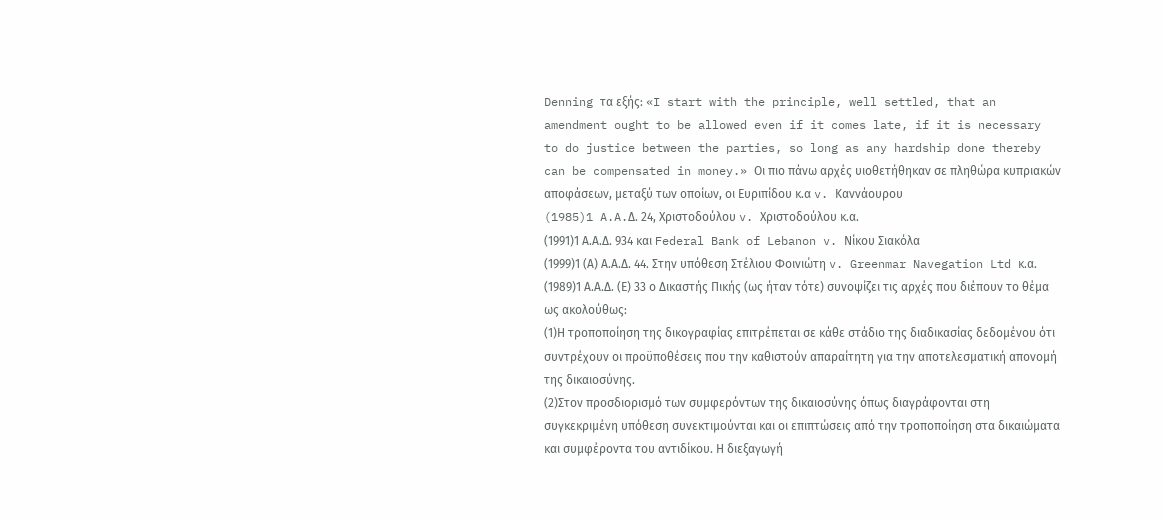Denning τα εξής: «I start with the principle, well settled, that an amendment ought to be allowed even if it comes late, if it is necessary to do justice between the parties, so long as any hardship done thereby can be compensated in money.» Οι πιο πάνω αρχές υιοθετήθηκαν σε πληθώρα κυπριακών αποφάσεων, μεταξύ των οποίων, οι Ευριπίδου κ.α v. Καννάουρου
(1985)1 A.A.Δ. 24, Xριστοδούλου v. Χριστοδούλου κ.α.
(1991)1 Α.Α.Δ. 934 και Federal Bank of Lebanon v. Νίκου Σιακόλα
(1999)1 (Α) Α.Α.Δ. 44. Στην υπόθεση Στέλιου Φοινιώτη v. Greenmar Navegation Ltd κ.α.
(1989)1 Α.Α.Δ. (Ε) 33 ο Δικαστής Πικής (ως ήταν τότε) συνοψίζει τις αρχές που διέπουν το θέμα ως ακολούθως:
(1)Η τροποποίηση της δικογραφίας επιτρέπεται σε κάθε στάδιο της διαδικασίας δεδομένου ότι συντρέχουν οι προϋποθέσεις που την καθιστούν απαραίτητη για την αποτελεσματική απονομή της δικαιοσύνης.
(2)Στον προσδιορισμό των συμφερόντων της δικαιοσύνης όπως διαγράφονται στη συγκεκριμένη υπόθεση συνεκτιμούνται και οι επιπτώσεις από την τροποποίηση στα δικαιώματα και συμφέροντα του αντιδίκου. Η διεξαγωγή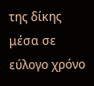της δίκης μέσα σε εύλογο χρόνο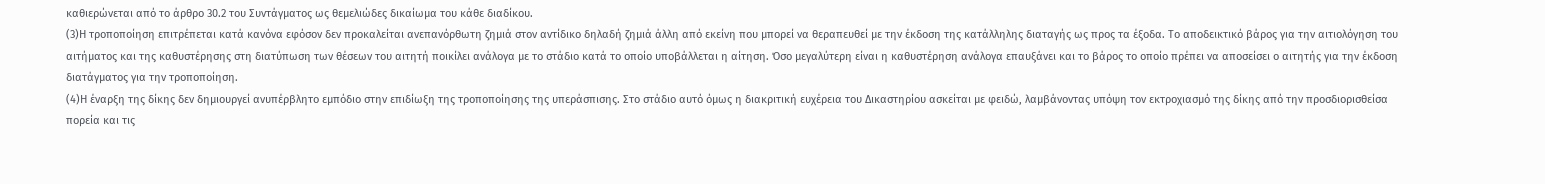καθιερώνεται από το άρθρο 30.2 του Συντάγματος ως θεμελιώδες δικαίωμα του κάθε διαδίκου.
(3)Η τροποποίηση επιτρέπεται κατά κανόνα εφόσον δεν προκαλείται ανεπανόρθωτη ζημιά στον αντίδικο δηλαδή ζημιά άλλη από εκείνη που μπορεί να θεραπευθεί με την έκδοση της κατάλληλης διαταγής ως προς τα έξοδα. Το αποδεικτικό βάρος για την αιτιολόγηση του αιτήματος και της καθυστέρησης στη διατύπωση των θέσεων του αιτητή ποικίλει ανάλογα με το στάδιο κατά το οποίο υποβάλλεται η αίτηση. Όσο μεγαλύτερη είναι η καθυστέρηση ανάλογα επαυξάνει και το βάρος το οποίο πρέπει να αποσείσει ο αιτητής για την έκδοση διατάγματος για την τροποποίηση.
(4)Η έναρξη της δίκης δεν δημιουργεί ανυπέρβλητο εμπόδιο στην επιδίωξη της τροποποίησης της υπεράσπισης. Στο στάδιο αυτό όμως η διακριτική ευχέρεια του Δικαστηρίου ασκείται με φειδώ, λαμβάνοντας υπόψη τον εκτροχιασμό της δίκης από την προσδιορισθείσα πορεία και τις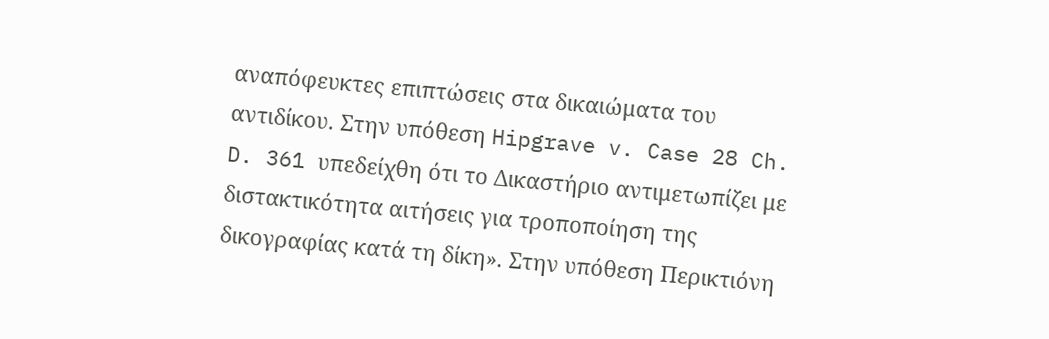αναπόφευκτες επιπτώσεις στα δικαιώματα του αντιδίκου. Στην υπόθεση Hipgrave v. Case 28 Ch. D. 361 υπεδείχθη ότι το Δικαστήριο αντιμετωπίζει με διστακτικότητα αιτήσεις για τροποποίηση της δικογραφίας κατά τη δίκη». Στην υπόθεση Περικτιόνη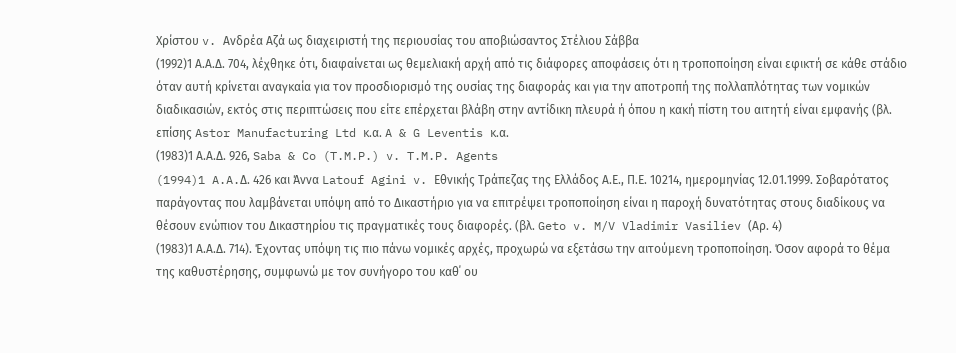Χρίστου v. Ανδρέα Αζά ως διαχειριστή της περιουσίας του αποβιώσαντος Στέλιου Σάββα
(1992)1 Α.Α.Δ. 704, λέχθηκε ότι, διαφαίνεται ως θεμελιακή αρχή από τις διάφορες αποφάσεις ότι η τροποποίηση είναι εφικτή σε κάθε στάδιο όταν αυτή κρίνεται αναγκαία για τον προσδιορισμό της ουσίας της διαφοράς και για την αποτροπή της πολλαπλότητας των νομικών διαδικασιών, εκτός στις περιπτώσεις που είτε επέρχεται βλάβη στην αντίδικη πλευρά ή όπου η κακή πίστη του αιτητή είναι εμφανής (βλ. επίσης Astor Manufacturing Ltd κ.α. A & G Leventis κ.α.
(1983)1 Α.Α.Δ. 926, Saba & Co (T.M.P.) v. T.M.P. Agents
(1994)1 A.A.Δ. 426 και Άννα Latouf Agini v. Εθνικής Τράπεζας της Ελλάδος Α.Ε., Π.Ε. 10214, ημερομηνίας 12.01.1999. Σοβαρότατος παράγοντας που λαμβάνεται υπόψη από το Δικαστήριο για να επιτρέψει τροποποίηση είναι η παροχή δυνατότητας στους διαδίκους να θέσουν ενώπιον του Δικαστηρίου τις πραγματικές τους διαφορές. (βλ. Geto v. M/V Vladimir Vasiliev (Αρ. 4)
(1983)1 Α.Α.Δ. 714). Έχοντας υπόψη τις πιο πάνω νομικές αρχές, προχωρώ να εξετάσω την αιτούμενη τροποποίηση. Όσον αφορά το θέμα της καθυστέρησης, συμφωνώ με τον συνήγορο του καθ΄ ου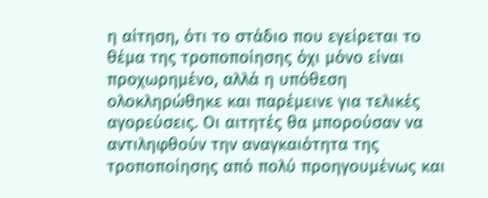η αίτηση, ότι το στάδιο που εγείρεται το θέμα της τροποποίησης όχι μόνο είναι προχωρημένο, αλλά η υπόθεση ολοκληρώθηκε και παρέμεινε για τελικές αγορεύσεις. Οι αιτητές θα μπορούσαν να αντιληφθούν την αναγκαιότητα της τροποποίησης από πολύ προηγουμένως και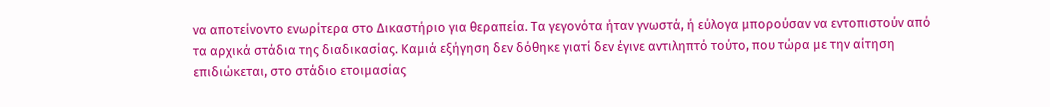να αποτείνοντο ενωρίτερα στο Δικαστήριο για θεραπεία. Τα γεγονότα ήταν γνωστά, ή εύλογα μπορούσαν να εντοπιστούν από τα αρχικά στάδια της διαδικασίας. Καμιά εξήγηση δεν δόθηκε γιατί δεν έγινε αντιληπτό τούτο, που τώρα με την αίτηση επιδιώκεται, στο στάδιο ετοιμασίας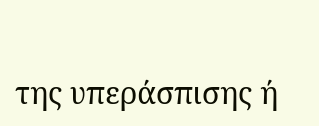της υπεράσπισης ή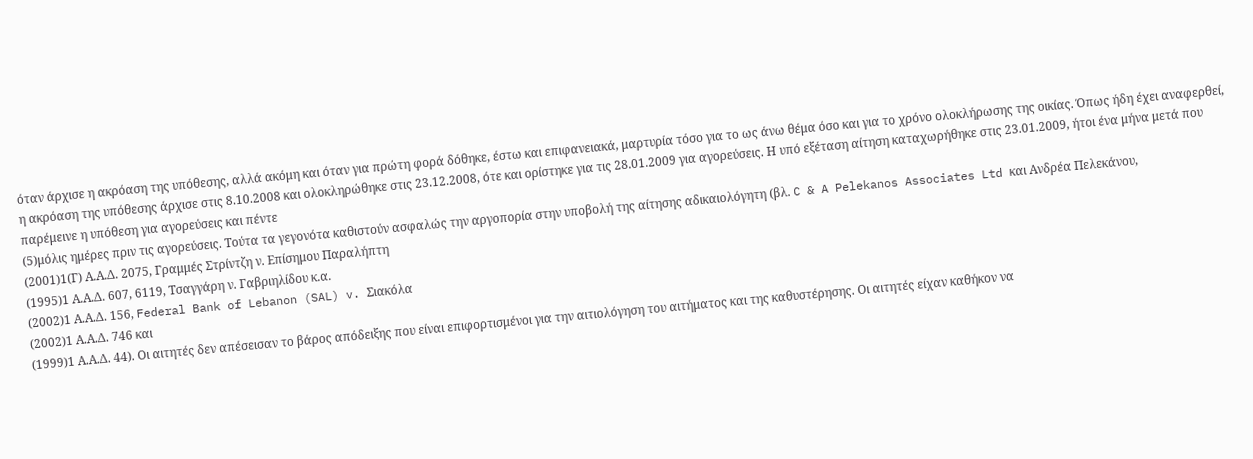όταν άρχισε η ακρόαση της υπόθεσης, αλλά ακόμη και όταν για πρώτη φορά δόθηκε, έστω και επιφανειακά, μαρτυρία τόσο για το ως άνω θέμα όσο και για το χρόνο ολοκλήρωσης της οικίας. Όπως ήδη έχει αναφερθεί, η ακρόαση της υπόθεσης άρχισε στις 8.10.2008 και ολοκληρώθηκε στις 23.12.2008, ότε και ορίστηκε για τις 28.01.2009 για αγορεύσεις. Η υπό εξέταση αίτηση καταχωρήθηκε στις 23.01.2009, ήτοι ένα μήνα μετά που παρέμεινε η υπόθεση για αγορεύσεις και πέντε
(5)μόλις ημέρες πριν τις αγορεύσεις. Τούτα τα γεγονότα καθιστούν ασφαλώς την αργοπορία στην υποβολή της αίτησης αδικαιολόγητη (βλ. C & A Pelekanos Associates Ltd και Ανδρέα Πελεκάνου,
(2001)1(Γ) Α.Α.Δ. 2075, Γραμμές Στρίντζη ν. Επίσημου Παραλήπτη
(1995)1 Α.Α.Δ. 607, 6119, Τσαγγάρη ν. Γαβριηλίδου κ.α.
(2002)1 Α.Α.Δ. 156, Federal Bank of Lebanon (SAL) v. Σιακόλα
(2002)1 Α.Α.Δ. 746 και
(1999)1 Α.Α.Δ. 44). Οι αιτητές δεν απέσεισαν το βάρος απόδειξης που είναι επιφορτισμένοι για την αιτιολόγηση του αιτήματος και της καθυστέρησης. Οι αιτητές είχαν καθήκον να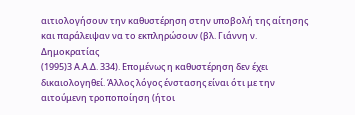αιτιολογήσουν την καθυστέρηση στην υποβολή της αίτησης και παράλειψαν να το εκπληρώσουν (βλ. Γιάννη ν. Δημοκρατίας
(1995)3 Α.Α.Δ. 334). Επομένως η καθυστέρηση δεν έχει δικαιολογηθεί. Άλλος λόγος ένστασης είναι ότι με την αιτούμενη τροποποίηση (ήτοι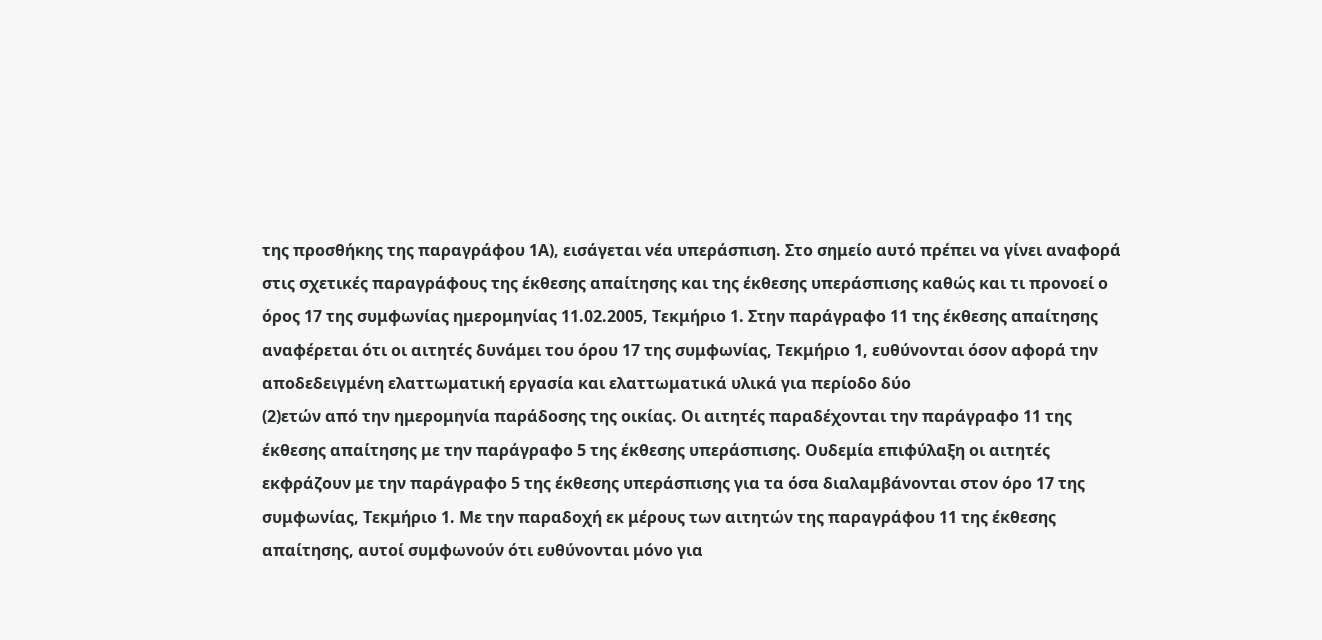της προσθήκης της παραγράφου 1Α), εισάγεται νέα υπεράσπιση. Στο σημείο αυτό πρέπει να γίνει αναφορά στις σχετικές παραγράφους της έκθεσης απαίτησης και της έκθεσης υπεράσπισης καθώς και τι προνοεί ο όρος 17 της συμφωνίας ημερομηνίας 11.02.2005, Τεκμήριο 1. Στην παράγραφο 11 της έκθεσης απαίτησης αναφέρεται ότι οι αιτητές δυνάμει του όρου 17 της συμφωνίας, Τεκμήριο 1, ευθύνονται όσον αφορά την αποδεδειγμένη ελαττωματική εργασία και ελαττωματικά υλικά για περίοδο δύο
(2)ετών από την ημερομηνία παράδοσης της οικίας. Οι αιτητές παραδέχονται την παράγραφο 11 της έκθεσης απαίτησης με την παράγραφο 5 της έκθεσης υπεράσπισης. Ουδεμία επιφύλαξη οι αιτητές εκφράζουν με την παράγραφο 5 της έκθεσης υπεράσπισης για τα όσα διαλαμβάνονται στον όρο 17 της συμφωνίας, Τεκμήριο 1. Με την παραδοχή εκ μέρους των αιτητών της παραγράφου 11 της έκθεσης απαίτησης, αυτοί συμφωνούν ότι ευθύνονται μόνο για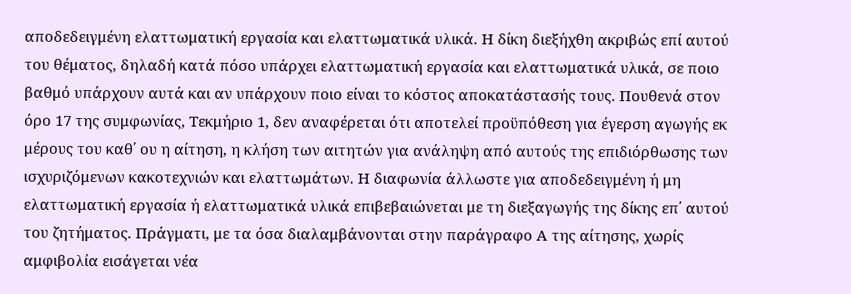αποδεδειγμένη ελαττωματική εργασία και ελαττωματικά υλικά. Η δίκη διεξήχθη ακριβώς επί αυτού του θέματος, δηλαδή κατά πόσο υπάρχει ελαττωματική εργασία και ελαττωματικά υλικά, σε ποιο βαθμό υπάρχουν αυτά και αν υπάρχουν ποιο είναι το κόστος αποκατάστασής τους. Πουθενά στον όρο 17 της συμφωνίας, Τεκμήριο 1, δεν αναφέρεται ότι αποτελεί προϋπόθεση για έγερση αγωγής εκ μέρους του καθ΄ ου η αίτηση, η κλήση των αιτητών για ανάληψη από αυτούς της επιδιόρθωσης των ισχυριζόμενων κακοτεχνιών και ελαττωμάτων. Η διαφωνία άλλωστε για αποδεδειγμένη ή μη ελαττωματική εργασία ή ελαττωματικά υλικά επιβεβαιώνεται με τη διεξαγωγής της δίκης επ΄ αυτού του ζητήματος. Πράγματι, με τα όσα διαλαμβάνονται στην παράγραφο Α της αίτησης, χωρίς αμφιβολία εισάγεται νέα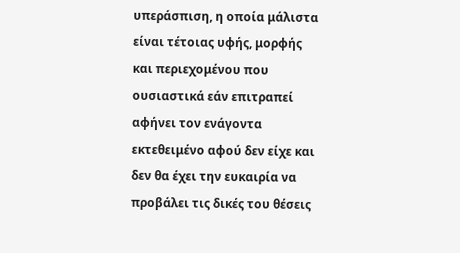υπεράσπιση, η οποία μάλιστα είναι τέτοιας υφής, μορφής και περιεχομένου που ουσιαστικά εάν επιτραπεί αφήνει τον ενάγοντα εκτεθειμένο αφού δεν είχε και δεν θα έχει την ευκαιρία να προβάλει τις δικές του θέσεις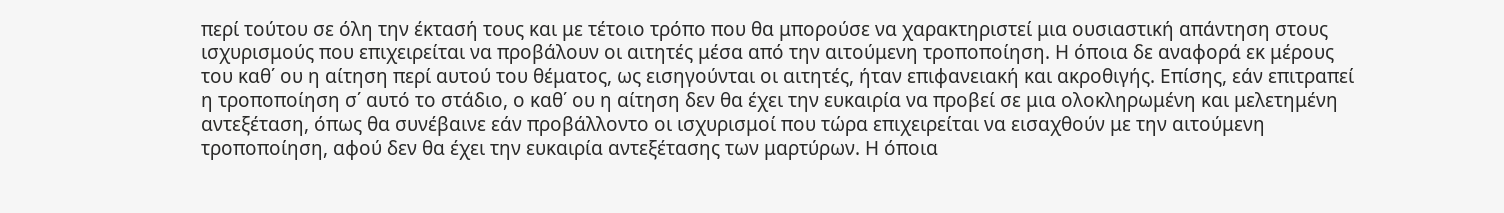περί τούτου σε όλη την έκτασή τους και με τέτοιο τρόπο που θα μπορούσε να χαρακτηριστεί μια ουσιαστική απάντηση στους ισχυρισμούς που επιχειρείται να προβάλουν οι αιτητές μέσα από την αιτούμενη τροποποίηση. Η όποια δε αναφορά εκ μέρους του καθ΄ ου η αίτηση περί αυτού του θέματος, ως εισηγούνται οι αιτητές, ήταν επιφανειακή και ακροθιγής. Επίσης, εάν επιτραπεί η τροποποίηση σ΄ αυτό το στάδιο, ο καθ΄ ου η αίτηση δεν θα έχει την ευκαιρία να προβεί σε μια ολοκληρωμένη και μελετημένη αντεξέταση, όπως θα συνέβαινε εάν προβάλλοντο οι ισχυρισμοί που τώρα επιχειρείται να εισαχθούν με την αιτούμενη τροποποίηση, αφού δεν θα έχει την ευκαιρία αντεξέτασης των μαρτύρων. Η όποια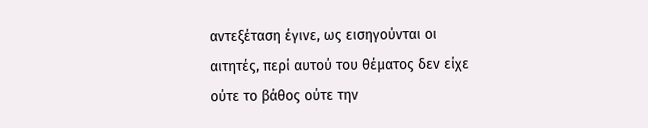αντεξέταση έγινε, ως εισηγούνται οι αιτητές, περί αυτού του θέματος δεν είχε ούτε το βάθος ούτε την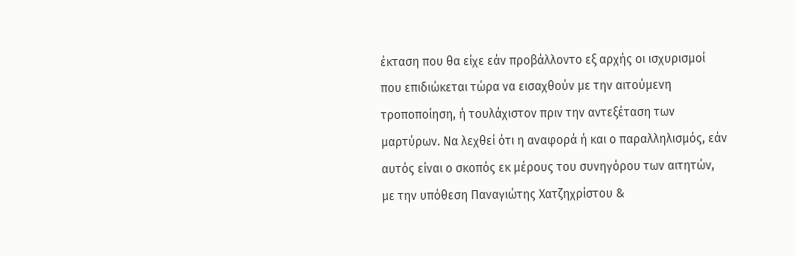έκταση που θα είχε εάν προβάλλοντο εξ αρχής οι ισχυρισμοί που επιδιώκεται τώρα να εισαχθούν με την αιτούμενη τροποποίηση, ή τουλάχιστον πριν την αντεξέταση των μαρτύρων. Να λεχθεί ότι η αναφορά ή και ο παραλληλισμός, εάν αυτός είναι ο σκοπός εκ μέρους του συνηγόρου των αιτητών, με την υπόθεση Παναγιώτης Χατζηχρίστου &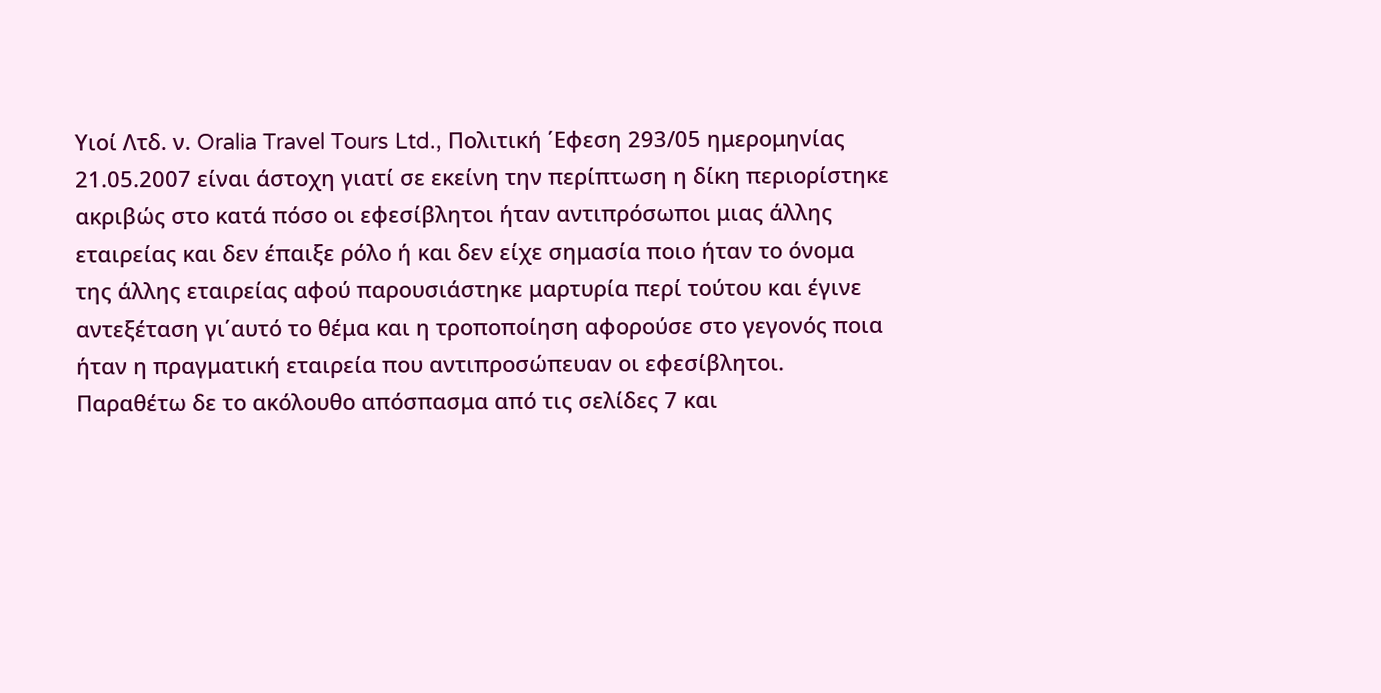Υιοί Λτδ. ν. Oralia Travel Tours Ltd., Πολιτική ΄Εφεση 293/05 ημερομηνίας 21.05.2007 είναι άστοχη γιατί σε εκείνη την περίπτωση η δίκη περιορίστηκε ακριβώς στο κατά πόσο οι εφεσίβλητοι ήταν αντιπρόσωποι μιας άλλης εταιρείας και δεν έπαιξε ρόλο ή και δεν είχε σημασία ποιο ήταν το όνομα της άλλης εταιρείας αφού παρουσιάστηκε μαρτυρία περί τούτου και έγινε αντεξέταση γι΄αυτό το θέμα και η τροποποίηση αφορούσε στο γεγονός ποια ήταν η πραγματική εταιρεία που αντιπροσώπευαν οι εφεσίβλητοι. Παραθέτω δε το ακόλουθο απόσπασμα από τις σελίδες 7 και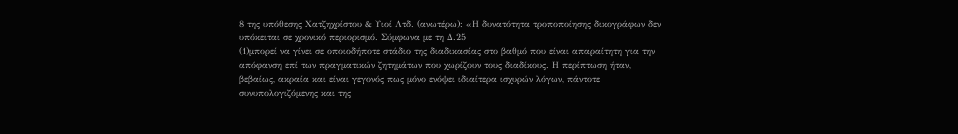8 της υπόθεσης Χατζηχρίστου & Υιοί Λτδ. (ανωτέρω): «Η δυνατότητα τροποποίησης δικογράφων δεν υπόκειται σε χρονικό περιορισμό. Σύμφωνα με τη Δ.25
(1)μπορεί να γίνει σε οποιοδήποτε στάδιο της διαδικασίας στο βαθμό που είναι απαραίτητη για την απόφανση επί των πραγματικών ζητημάτων που χωρίζουν τους διαδίκους. Η περίπτωση ήταν, βεβαίως, ακραία και είναι γεγονός πως μόνο ενόψει ιδιαίτερα ισχυρών λόγων, πάντοτε συνυπολογιζόμενης και της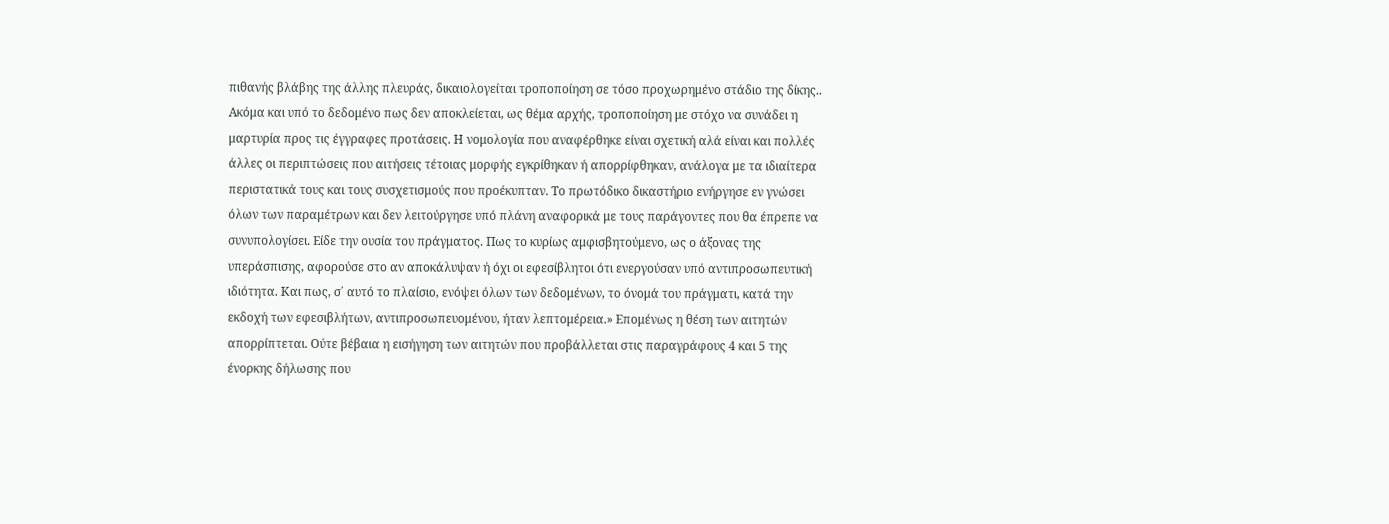πιθανής βλάβης της άλλης πλευράς, δικαιολογείται τροποποίηση σε τόσο προχωρημένο στάδιο της δίκης.. Ακόμα και υπό το δεδομένο πως δεν αποκλείεται, ως θέμα αρχής, τροποποίηση με στόχο να συνάδει η μαρτυρία προς τις έγγραφες προτάσεις. Η νομολογία που αναφέρθηκε είναι σχετική αλά είναι και πολλές άλλες οι περιπτώσεις που αιτήσεις τέτοιας μορφής εγκρίθηκαν ή απορρίφθηκαν, ανάλογα με τα ιδιαίτερα περιστατικά τους και τους συσχετισμούς που προέκυπταν. Το πρωτόδικο δικαστήριο ενήργησε εν γνώσει όλων των παραμέτρων και δεν λειτούργησε υπό πλάνη αναφορικά με τους παράγοντες που θα έπρεπε να συνυπολογίσει. Είδε την ουσία του πράγματος. Πως το κυρίως αμφισβητούμενο, ως ο άξονας της υπεράσπισης, αφορούσε στο αν αποκάλυψαν ή όχι οι εφεσίβλητοι ότι ενεργούσαν υπό αντιπροσωπευτική ιδιότητα. Και πως, σ΄ αυτό το πλαίσιο, ενόψει όλων των δεδομένων, το όνομά του πράγματι, κατά την εκδοχή των εφεσιβλήτων, αντιπροσωπευομένου, ήταν λεπτομέρεια.» Επομένως η θέση των αιτητών απορρίπτεται. Ούτε βέβαια η εισήγηση των αιτητών που προβάλλεται στις παραγράφους 4 και 5 της ένορκης δήλωσης που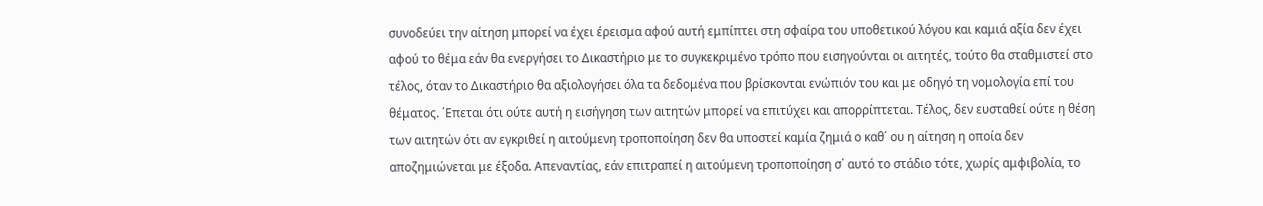συνοδεύει την αίτηση μπορεί να έχει έρεισμα αφού αυτή εμπίπτει στη σφαίρα του υποθετικού λόγου και καμιά αξία δεν έχει αφού το θέμα εάν θα ενεργήσει το Δικαστήριο με το συγκεκριμένο τρόπο που εισηγούνται οι αιτητές, τούτο θα σταθμιστεί στο τέλος, όταν το Δικαστήριο θα αξιολογήσει όλα τα δεδομένα που βρίσκονται ενώπιόν του και με οδηγό τη νομολογία επί του θέματος. ΄Επεται ότι ούτε αυτή η εισήγηση των αιτητών μπορεί να επιτύχει και απορρίπτεται. Τέλος, δεν ευσταθεί ούτε η θέση των αιτητών ότι αν εγκριθεί η αιτούμενη τροποποίηση δεν θα υποστεί καμία ζημιά ο καθ΄ ου η αίτηση η οποία δεν αποζημιώνεται με έξοδα. Απεναντίας, εάν επιτραπεί η αιτούμενη τροποποίηση σ΄ αυτό το στάδιο τότε, χωρίς αμφιβολία, το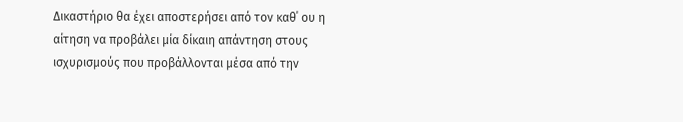Δικαστήριο θα έχει αποστερήσει από τον καθ΄ ου η αίτηση να προβάλει μία δίκαιη απάντηση στους ισχυρισμούς που προβάλλονται μέσα από την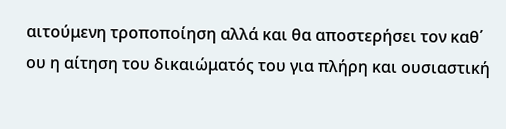αιτούμενη τροποποίηση αλλά και θα αποστερήσει τον καθ΄ ου η αίτηση του δικαιώματός του για πλήρη και ουσιαστική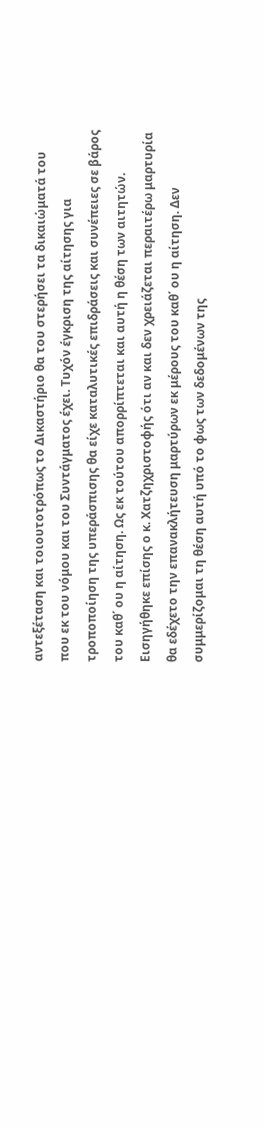αντεξέταση και τοιουτοτρόπως το Δικαστήριο θα του στερήσει τα δικαιώματά του που εκ του νόμου και του Συντάγματος έχει. Τυχόν έγκριση της αίτησης για τροποποίηση της υπεράσπισης θα είχε καταλυτικές επιδράσεις και συνέπειες σε βάρος του καθ΄ ου η αίτηση. Ως εκ τούτου απορρίπτεται και αυτή η θέση των αιτητών. Εισηγήθηκε επίσης ο κ. Χατζηχριστοφής ότι αν και δεν χρειάζεται περαιτέρω μαρτυρία θα εδέχετο την επανακλήτευση μαρτύρων εκ μέρους του καθ΄ ου η αίτηση. Δεν συμμερίζομαι τη θέση αυτή υπό το φως των δεδομένων της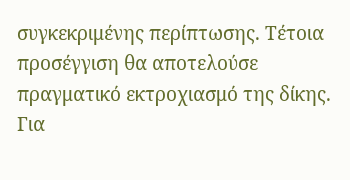συγκεκριμένης περίπτωσης. Τέτοια προσέγγιση θα αποτελούσε πραγματικό εκτροχιασμό της δίκης. Για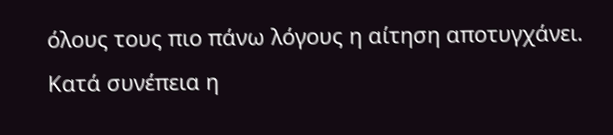όλους τους πιο πάνω λόγους η αίτηση αποτυγχάνει. Κατά συνέπεια η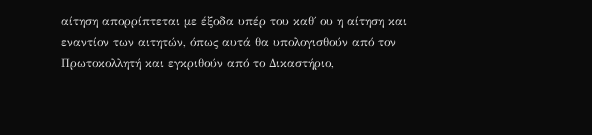αίτηση απορρίπτεται με έξοδα υπέρ του καθ΄ ου η αίτηση και εναντίον των αιτητών, όπως αυτά θα υπολογισθούν από τον Πρωτοκολλητή και εγκριθούν από το Δικαστήριο,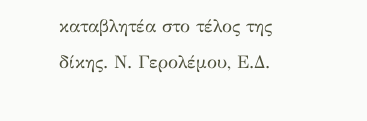καταβλητέα στο τέλος της δίκης. Ν. Γερολέμου, Ε.Δ.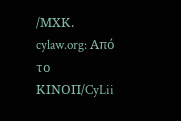/ΜΧΚ. cylaw.org: Από το ΚΙΝOΠ/CyLii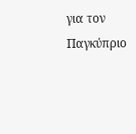για τον Παγκύπριο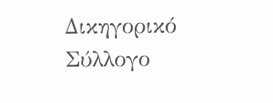Δικηγορικό Σύλλογο